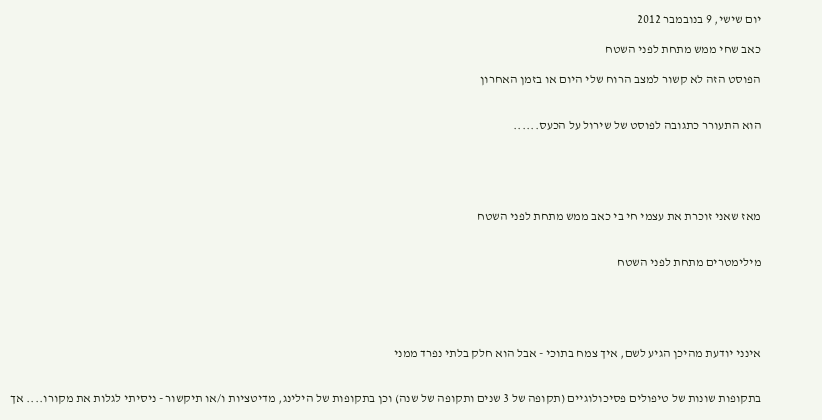יום שישי, 9 בנובמבר 2012

כאב שחי ממש מתחת לפני השטח

הפוסט הזה לא קשור למצב הרוח שלי היום או בזמן האחרון


הוא התעורר כתגובה לפוסט של שירול על הכעס......





מאז שאני זוכרת את עצמי חי בי כאב ממש מתחת לפני השטח


מילימטרים מתחת לפני השטח





אינני יודעת מהיכן הגיע לשם, איך צמח בתוכי - אבל הוא חלק בלתי נפרד ממני


בתקופות שונות של טיפולים פסיכולוגיים (תקופה של 3 שנים ותקופה של שנה) וכן בתקופות של הילינג, מדיטציות ו/או תיקשור - ניסיתי לגלות את מקורו.... אך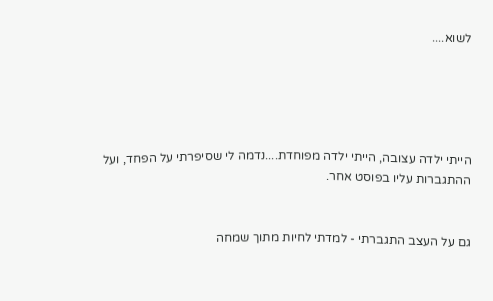לשוא....





הייתי ילדה עצובה, הייתי ילדה מפוחדת....נדמה לי שסיפרתי על הפחד, ועל ההתגברות עליו בפוסט אחר.


גם על העצב התגברתי - למדתי לחיות מתוך שמחה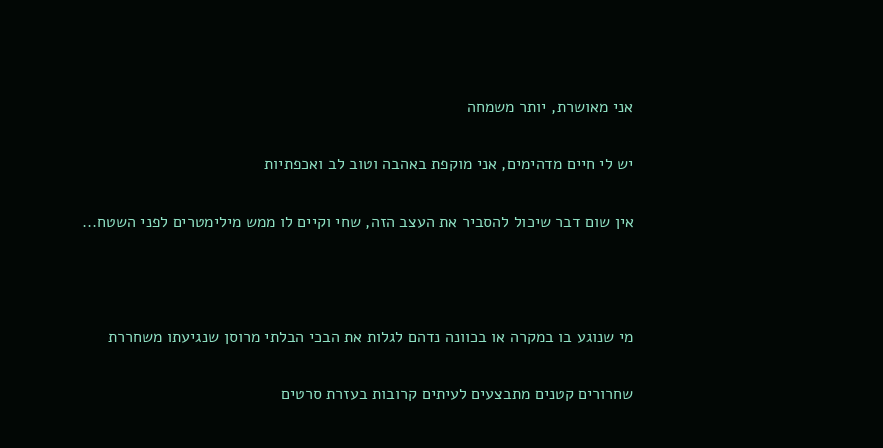אני מאושרת, יותר משמחה


יש לי חיים מדהימים, אני מוקפת באהבה וטוב לב ואכפתיות


אין שום דבר שיכול להסביר את העצב הזה, שחי וקיים לו ממש מילימטרים לפני השטח...





מי שנוגע בו במקרה או בכוונה נדהם לגלות את הבכי הבלתי מרוסן שנגיעתו משחררת


שחרורים קטנים מתבצעים לעיתים קרובות בעזרת סרטים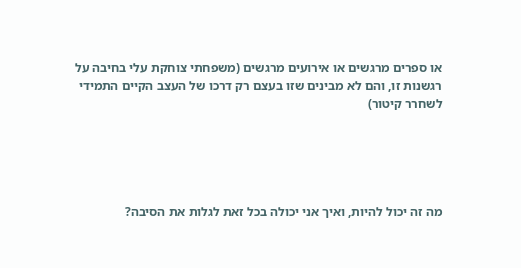או ספרים מרגשים או אירועים מרגשים (משפחתי צוחקת עלי בחיבה על רגשנות זו, והם לא מבינים שזו בעצם רק דרכו של העצב הקיים התמידי לשחרר קיטור)





מה זה יכול להיות, ואיך אני יכולה בכל זאת לגלות את הסיבה?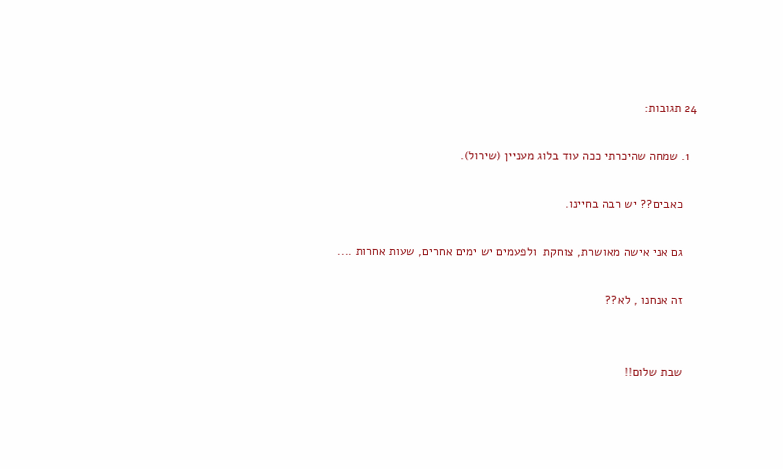24 תגובות:

  1. שמחה שהיכרתי ככה עוד בלוג מעניין (שירול).

    כאבים?? יש רבה בחיינו.

    גם אני אישה מאושרת, צוחקת  ולפעמים יש ימים אחרים, שעות אחרות ....

    זה אנחנו , לא??


    שבת שלום!!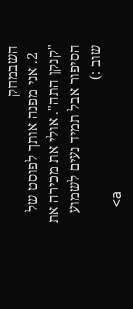השבמחק
  2. אני מפנה אותך לפוסט של "קנקן התה". אולי את מכירה את הסיפור אבל תמיד נעים לשמוע שוב :)
    <a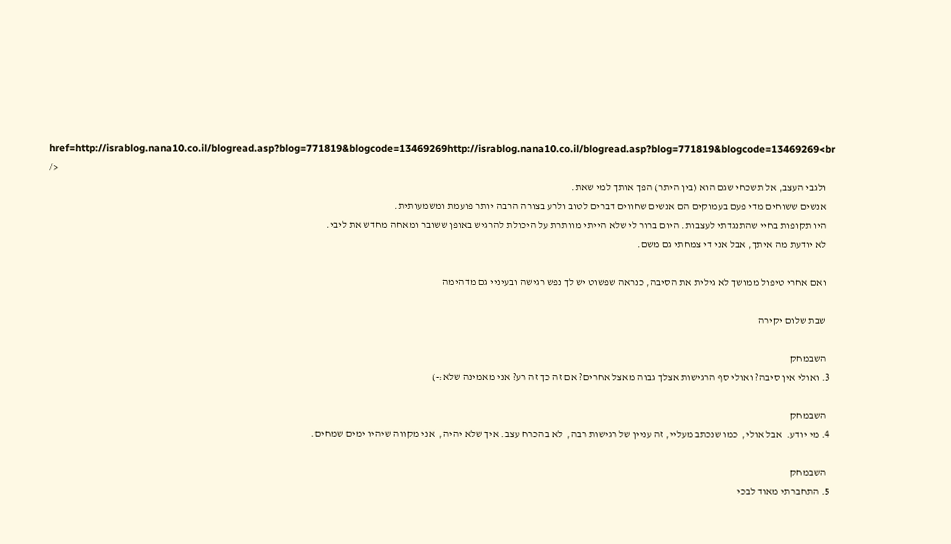href=http://israblog.nana10.co.il/blogread.asp?blog=771819&blogcode=13469269http://israblog.nana10.co.il/blogread.asp?blog=771819&blogcode=13469269<br />
    ולגבי העצב, אל תשכחי שגם הוא (בין היתר) הפך אותך למי שאת.
    אנשים ששוחים מדי פעם בעמוקים הם אנשים שחווים דברים לטוב ולרע בצורה הרבה יותר פועמת ומשמעותית.
    היו תקופות בחיי שהתנגדתי לעצבות. היום ברור לי שלא הייתי מוותרת על היכולת להרגיש באופן ששובר ומאחה מחדש את ליבי.
    לא יודעת מה איתך, אבל אני די צמחתי גם משם.

    ואם אחרי טיפול ממושך לא גילית את הסיבה, כנראה שפשוט יש לך נפש רגישה ובעיניי גם מדהימה

    שבת שלום יקירה

    השבמחק
  3. ואולי אין סיבה? ואולי סף הרגישות אצלך גבוה מאצל אחרים? אם זה כך זה רע? אני מאמינה שלא:-)

    השבמחק
  4. מי יודע.  אבל אולי,  כמו שנכתב מעליי, זה עניין של רגישות רבה,  לא בהכרח עצב. איך שלא יהיה,  אני מקווה שיהיו ימים שמחים.

    השבמחק
  5. התחברתי מאוד לבכי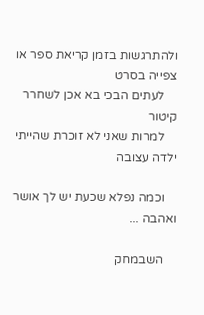ולהתרגשות בזמן קריאת ספר או צפייה בסרט
    לעתים הבכי בא אכן לשחרר קיטור
    למרות שאני לא זוכרת שהייתי ילדה עצובה

    וכמה נפלא שכעת יש לך אושר ואהבה ...

    השבמחק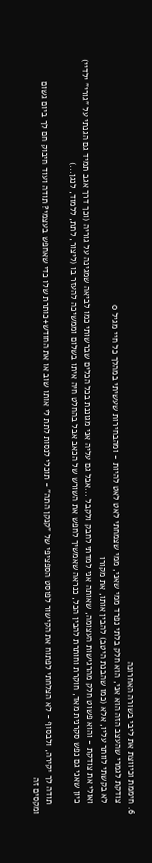6. חיממת וכיווצת את ליבי בשורה האחרונה
    צודקת לגמרי שהעצב הזה הוא אני, הוא חלק בלתי נפרד ממי שאני, ממי שצמחתי לאט לאט להיות - ומהבחירות שעשיתי במהלך כל חיי מגיל 0
    לא בקשתי לוותר עליו, אלא (כמו שהבנת היטב) להבין אותו, את מקורו
    ואולי את צודקת - והוא פשוט חלק מהרגישות העצומה, שאותה אני למדתי לחבק ולקבל ...אבל גם עליה אני מגוננת בכל הכלים שברשותי כמו לביאה שמגינה על גוריה (וכך דרך אגב תמיד גם הגנתי על "גורי" ילדיי)
    כיון שאני גם נפש סקרנית מאד, חוקרת וחותרת להבין הכל, כנראה שאמשיך לחפש את השורש של הכאב אבל בהחלט חיה איתו בשלום וממשיכה להעזר בו (ליצור, לתת, ללמוד, לנגן...)

    תודה לך יקירה, ולבסוף - לא הצלחתי לפתוח את הקישור לפוסט הספציפי של "קנקן התה" - תוכלי לנסות לתת לי אותו שוב או את החודש+כותרת שלו כדי שאחפש בעצמי? תודה ועוד חיבוק חם לך ביום גשום ומקסים זה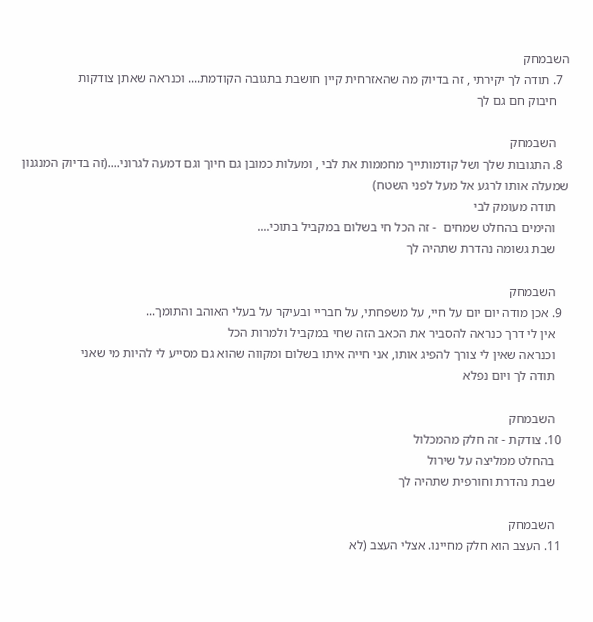השבמחק
  7. תודה לך יקירתי , זה בדיוק מה שהאזרחית קיין חושבת בתגובה הקודמת.... וכנראה שאתן צודקות
    חיבוק חם גם לך

    השבמחק
  8. התגובות שלך ושל קודמותייך מחממות את לבי , ומעלות כמובן גם חיוך וגם דמעה לגרוני....(זה בדיוק המנגנון שמעלה אותו לרגע אל מעל לפני השטח)
    תודה מעומק לבי
    והימים בהחלט שמחים  - זה הכל חי בשלום במקביל בתוכי....
    שבת גשומה נהדרת שתהיה לך

    השבמחק
  9. אכן מודה יום יום על חיי, על משפחתי, על חבריי ובעיקר על בעלי האוהב והתומך...
    אין לי דרך כנראה להסביר את הכאב הזה שחי במקביל ולמרות הכל
    וכנראה שאין לי צורך להפיג אותו, אני חייה איתו בשלום ומקווה שהוא גם מסייע לי להיות מי שאני
    תודה לך ויום נפלא

    השבמחק
  10. צודקת - זה חלק מהמכלול
    בהחלט ממליצה על שירול
    שבת נהדרת וחורפית שתהיה לך

    השבמחק
  11. העצב הוא חלק מחיינו. אצלי העצב (לא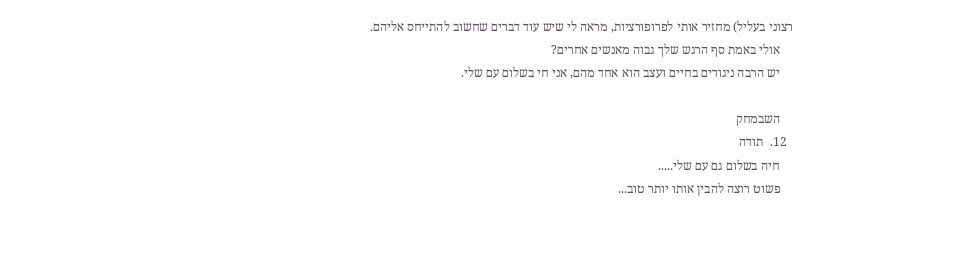רצוני בעליל) מחזיר אותי לפרופורציות, מראה לי שיש עוד דברים שחשוב להתייחס אליהם.
    אולי באמת סף הרגש שלך גבוה מאנשים אחרים?
    יש הרבה ניגודים בחיים ועצב הוא אחד מהם, אני חי בשלום עם שלי.

    השבמחק
  12.  תודה
    חיה בשלום גם עם שלי.....
    פשוט רוצה להבין אותו יותר טוב...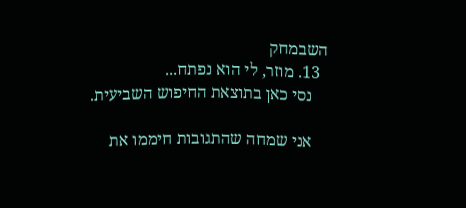השבמחק
  13. מוזר, לי הוא נפתח...
    נסי כאן בתוצאת החיפוש השביעית.

    אני שמחה שהתגובות חיממו את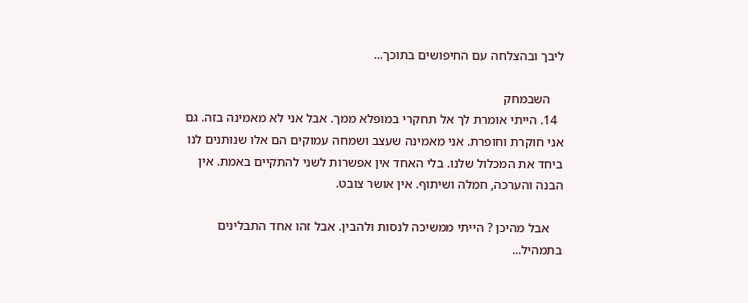ליבך ובהצלחה עם החיפושים בתוכך...

    השבמחק
  14. הייתי אומרת לך אל תחקרי במופלא ממך. אבל אני לא מאמינה בזה. גם אני חוקרת וחופרת. אני מאמינה שעצב ושמחה עמוקים הם אלו שנותנים לנו ביחד את המכלול שלנו. בלי האחד אין אפשרות לשני להתקיים באמת. אין הבנה והערכה, חמלה ושיתוף. אין אושר צובט.

    אבל מהיכן ? הייתי ממשיכה לנסות ולהבין. אבל זהו אחד התבלינים בתמהיל...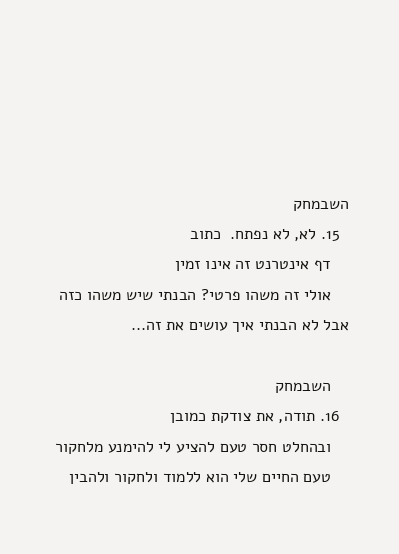השבמחק
  15. לא, לא נפתח.  כתוב
    דף אינטרנט זה אינו זמין
    אולי זה משהו פרטי? הבנתי שיש משהו כזה אבל לא הבנתי איך עושים את זה...

    השבמחק
  16. תודה, את צודקת כמובן
    ובהחלט חסר טעם להציע לי להימנע מלחקור
    טעם החיים שלי הוא ללמוד ולחקור ולהבין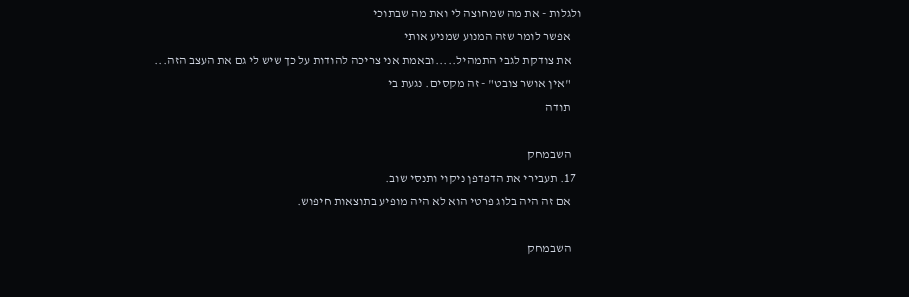ולגלות - את מה שמחוצה לי ואת מה שבתוכי
    אפשר לומר שזה המנוע שמניע אותי
    את צודקת לגבי התמהיל.....ובאמת אני צריכה להודות על כך שיש לי גם את העצב הזה...
    "אין אושר צובט" - זה מקסים. נגעת בי
    תודה

    השבמחק
  17. תעבירי את הדפדפן ניקוי ותנסי שוב.
    אם זה היה בלוג פרטי הוא לא היה מופיע בתוצאות חיפוש.

    השבמחק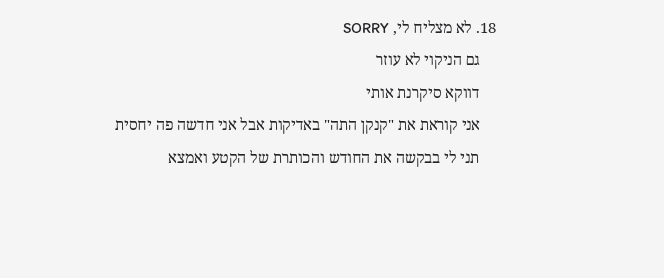18. לא מצליח לי, SORRY
    גם הניקוי לא עוזר
    דווקא סיקרנת אותי
    אני קוראת את "קנקן התה" באדיקות אבל אני חדשה פה יחסית
    תני לי בבקשה את החודש והכותרת של הקטע ואמצא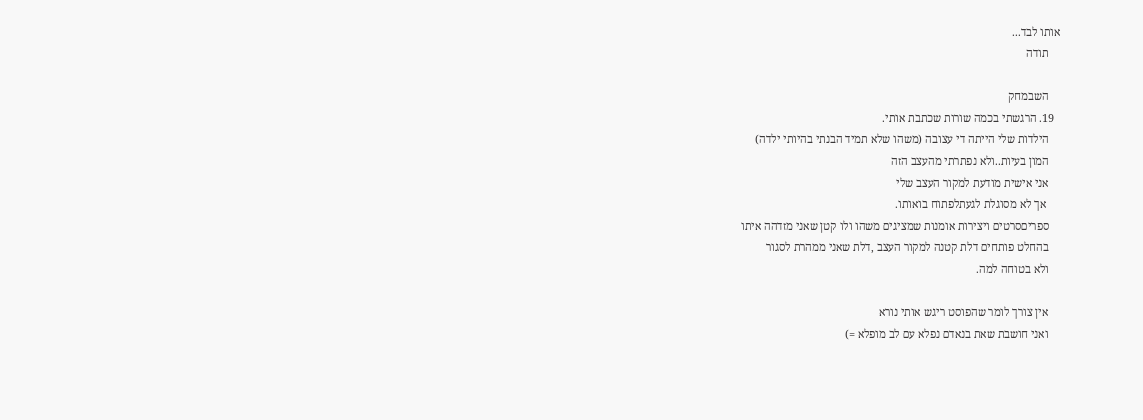אותו לבד...
    תודה

    השבמחק
  19. הרגשתי בכמה שורות שכתבת אותי.
    הילדות שלי הייתה די עצובה (משהו שלא תמיד הבנתי בהיותי ילדה)
    המון בעיות..ולא נפתרתי מהעצב הזה
    אני אישית מודעת למקור העצב שלי
     אך לא מסוגלת לגעתלפתוח בואותו.
    ספריםסרטים ויצירות אומנות שמציגים משהו ולו קטן שאני מזדהה איתו
    בהחלט פותחים דלת קטנה למקור העצב ,דלת שאני ממהרת לסגור
    ולא בטוחה למה.

    אין צורך לומר שהפוסט ריגש אותי נורא
    ואני חושבת שאת בנאדם נפלא עם לב מופלא =)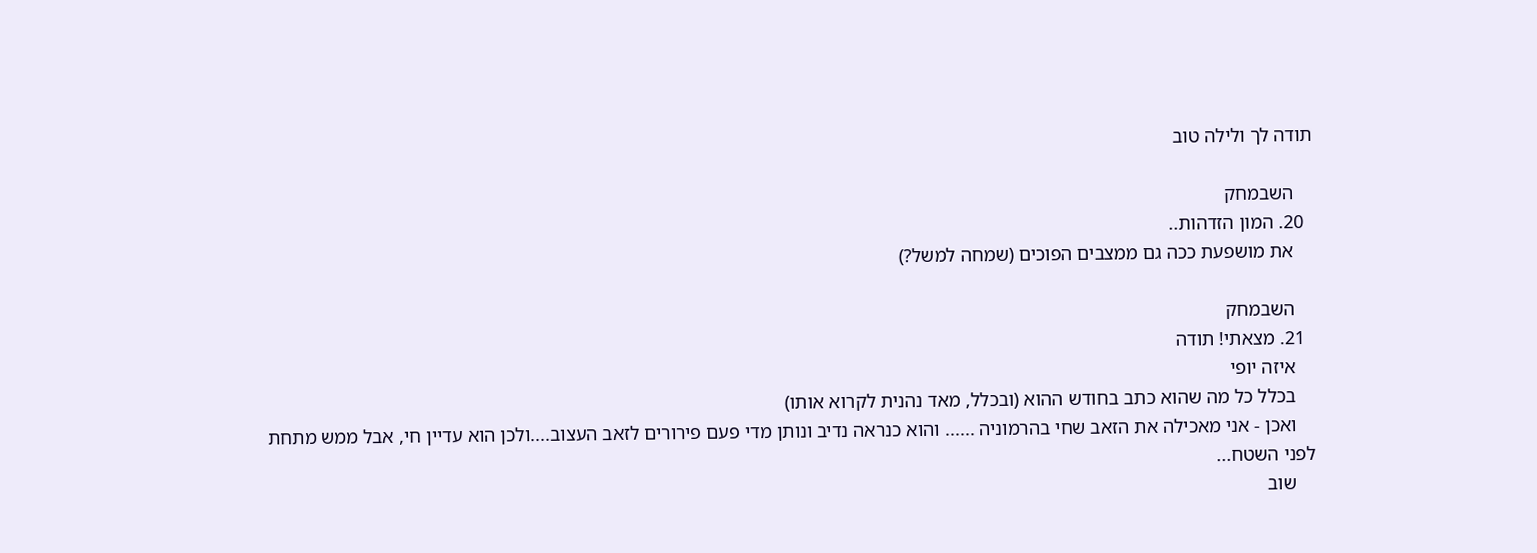תודה לך ולילה טוב

    השבמחק
  20. המון הזדהות..
    את מושפעת ככה גם ממצבים הפוכים (שמחה למשל?)

    השבמחק
  21. מצאתי! תודה
    איזה יופי
    בכלל כל מה שהוא כתב בחודש ההוא (ובכלל, מאד נהנית לקרוא אותו)
    ואכן - אני מאכילה את הזאב שחי בהרמוניה ...... והוא כנראה נדיב ונותן מדי פעם פירורים לזאב העצוב....ולכן הוא עדיין חי, אבל ממש מתחת לפני השטח...
    שוב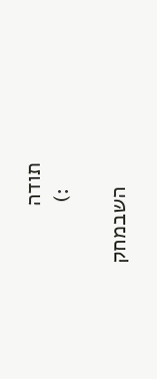תודה
    :)

    השבמחק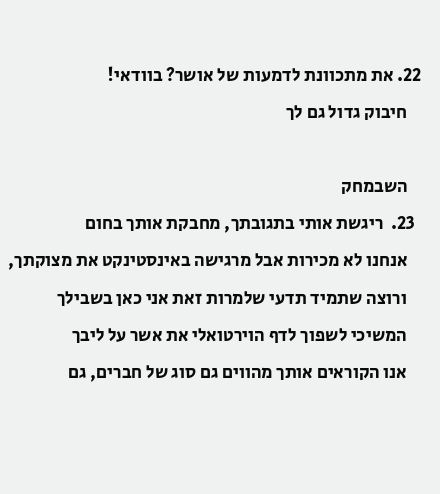22. את מתכוונת לדמעות של אושר? בוודאי!
    חיבוק גדול גם לך

    השבמחק
  23.  ריגשת אותי בתגובתך, מחבקת אותך בחום
    אנחנו לא מכירות אבל מרגישה באינסטינקט את מצוקתך,
    ורוצה שתמיד תדעי שלמרות זאת אני כאן בשבילך
    המשיכי לשפוך לדף הוירטואלי את אשר על ליבך
    אנו הקוראים אותך מהווים גם סוג של חברים, גם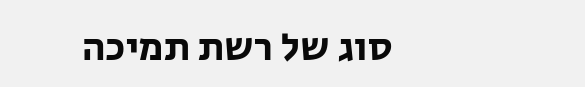סוג של רשת תמיכה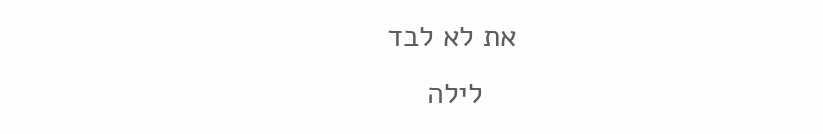את לא לבד
    לילה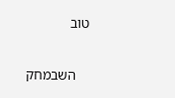טוב

    השבמחק